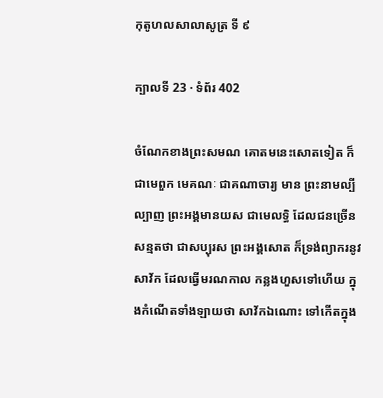កុតូហលសាលាសូត្រ ទី ៩

ក្បាលទី 23 · ទំព័រ 402

ចំណែកខាងព្រះសមណ គោតមនេះសោតទៀត ក៏ជាមេពួក មេគណៈ ជាគណាចារ្យ មាន ព្រះនាមល្បីល្បាញ ព្រះអង្គមានយស ជាមេលទ្ធិ ដែលជនច្រើនសន្មតថា ជាសប្បុរស ព្រះអង្គសោត ក៏ទ្រង់ព្យាករនូវសាវ័ក ដែលធ្វើមរណកាល កន្លងហួសទៅហើយ ក្នុងកំណើតទាំងឡាយថា សាវ័កឯណោះ ទៅកើតក្នុង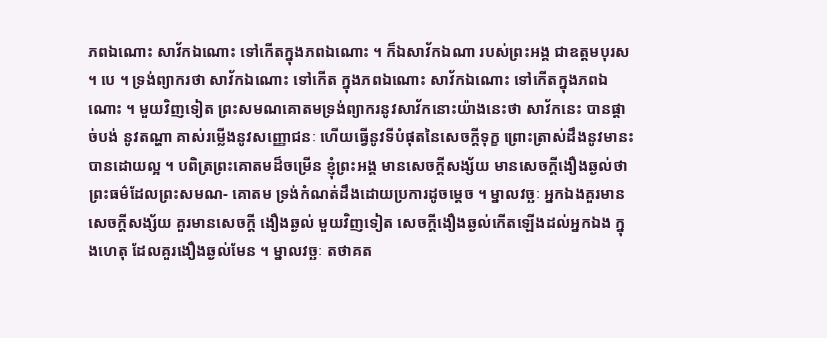ភពឯណោះ សាវ័កឯណោះ ទៅកើតក្នុងភពឯណោះ ។ ក៏ឯសាវ័កឯណា របស់ព្រះអង្គ ជាឧត្តមបុរស ។ បេ ។ ទ្រង់ព្យាករថា សាវ័កឯណោះ ទៅកើត ក្នុងភពឯណោះ សាវ័កឯណោះ ទៅកើតក្នុងភពឯណោះ ។ មួយវិញទៀត ព្រះសមណគោតមទ្រង់ព្យាករនូវសាវ័កនោះយ៉ាងនេះថា សាវ័កនេះ បានផ្តាច់បង់ នូវតណ្ហា គាស់រម្លើងនូវសញ្ញោជនៈ ហើយធ្វើនូវទីបំផុតនៃសេចក្តីទុក្ខ ព្រោះត្រាស់ដឹងនូវមានះបានដោយល្អ ។ បពិត្រព្រះគោតមដ៏ចម្រើន ខ្ញុំព្រះអង្គ មានសេចក្តីសង្ស័យ មានសេចក្តីងឿងឆ្ងល់ថា ព្រះធម៌ដែលព្រះសមណ- គោតម ទ្រង់កំណត់ដឹងដោយប្រការដូចម្តេច ។ ម្នាលវច្ឆៈ អ្នកឯងគួរមានសេចក្តីសង្ស័យ គួរមានសេចក្តី ងឿងឆ្ងល់ មួយវិញទៀត សេចក្តីងឿងឆ្ងល់កើតឡើងដល់អ្នកឯង ក្នុងហេតុ ដែលគួរងឿងឆ្ងល់មែន ។ ម្នាលវច្ឆៈ តថាគត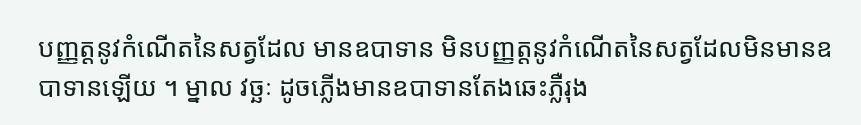បញ្ញត្តនូវកំណើតនៃសត្វដែល មានឧបាទាន មិនបញ្ញត្តនូវកំណើតនៃសត្វដែលមិនមានឧបាទានឡើយ ។ ម្នាល វច្ឆៈ ដូចភ្លើងមានឧបាទានតែងឆេះភ្លឺរុង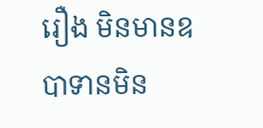រឿង មិនមានឧបាទានមិន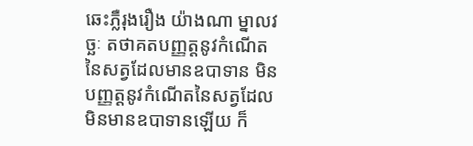ឆេះភ្លឺរុងរឿង យ៉ាងណា ម្នាលវច្ឆៈ តថាគតបញ្ញត្តនូវកំណើតនៃសត្វដែលមានឧបាទាន មិន បញ្ញត្តនូវកំណើតនៃសត្វដែលមិនមានឧបាទានឡើយ ក៏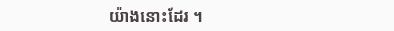យ៉ាងនោះដែរ ។